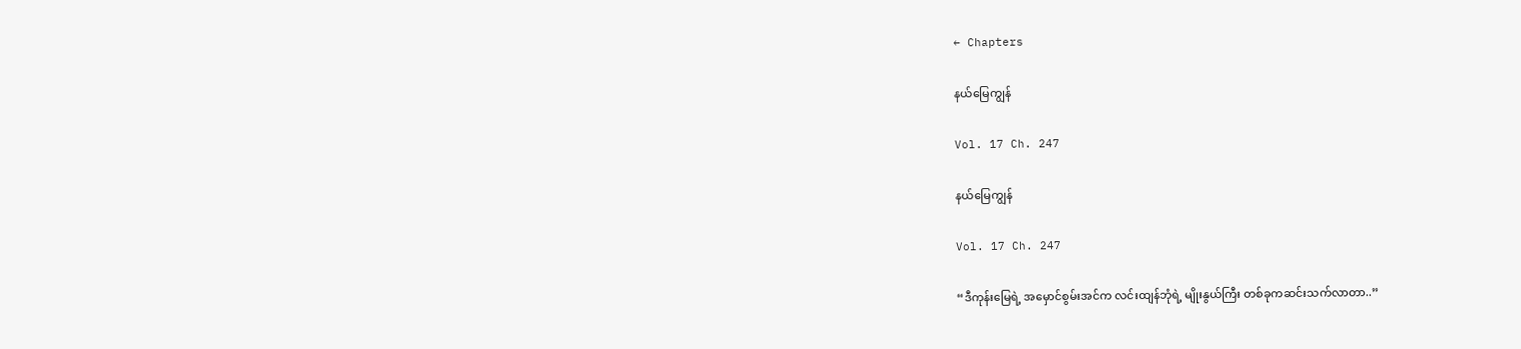← Chapters

နယ်မြေကျွန်

Vol. 17 Ch. 247

နယ်မြေကျွန်

Vol. 17 Ch. 247

“ဒီကုန်းမြေရဲ့ အမှောင်စွမ်းအင်က လင်းထျန်ဘုံရဲ့ မျိုးနွယ်ကြီး တစ်ခုကဆင်းသက်လာတာ..”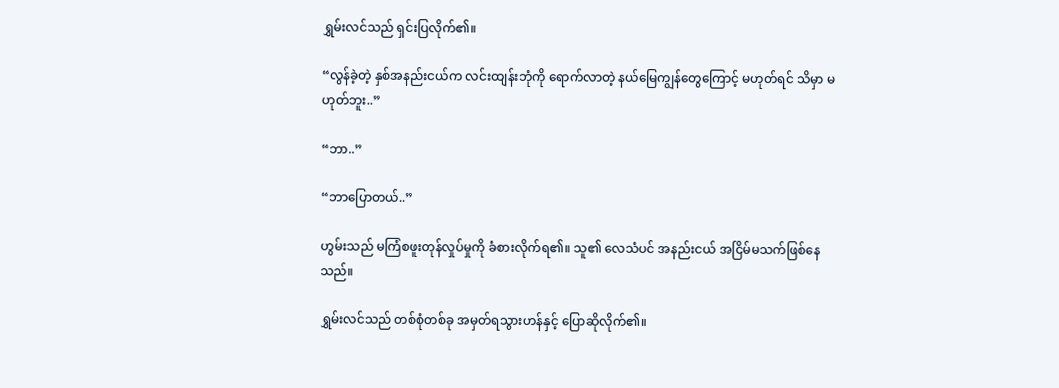ရွှမ်းလင်သည် ရှင်းပြလိုက်၏။

“လွန်ခဲ့တဲ့ နှစ်အနည်းငယ်က လင်းထျန်းဘုံကို ရောက်လာတဲ့ နယ်မြေကျွန်တွေကြောင့် မဟုတ်ရင် သိမှာ မဟုတ်ဘူး..”

“ဘာ..”

“ဘာပြောတယ်..”

ဟွမ်းသည် မကြံစဖူးတုန်လှုပ်မှုကို ခံစားလိုက်ရ၏။ သူ၏ လေသံပင် အနည်းငယ် အငြိမ်မသက်ဖြစ်နေသည်။

ရွှမ်းလင်သည် တစ်စုံတစ်ခု အမှတ်ရသွားဟန်နှင့် ပြောဆိုလိုက်၏။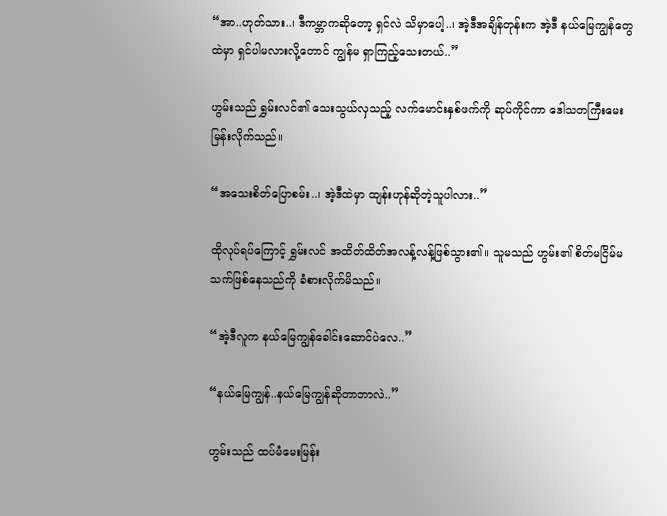“အာ..ဟုတ်သား..၊ ဒီကမ္ဘာကဆိုတော့ ရှင်လဲ သိမှာပေါ့..၊ အဲ့ဒီအချိန်တုန်းက အဲ့ဒီ နယ်မြေကျွန်တွေထဲမှာ ရှင်ပါမလားလို့တောင် ကျွန်မ ရှာကြည့်သေးတယ်..”

ဟွမ်းသည် ရွှမ်းလင်၏ သေးသွယ်လှသည့် လက်မောင်းနှစ်ဖက်ကို ဆုပ်ကိုင်ကာ ဒေါသတကြီးမေးမြန်းလိုက်သည်။

“အသေးစိတ်ပြောစမ်း..၊ အဲ့ဒီထဲမှာ ထျန်းဟုန်ဆိုတဲ့သူပါလား..”

ထိုလုပ်ရပ်ကြောင့် ရွှမ်းလင် အထိတ်ထိတ်အလန့်လန့်ဖြစ်သွား၏။ သူမသည် ဟွမ်း၏ စိတ်မငြိမ်မသက်ဖြစ်နေသည်ကို ခံစားလိုက်မိသည်။

“အဲ့ဒီလူက နယ်မြေကျွန်ခေါင်းဆောင်ပဲလေ..”

“နယ်မြေကျွန်..နယ်မြေကျွန်ဆိုတာဘာလဲ..”

ဟွမ်းသည် ထပ်မံမေးမြန်း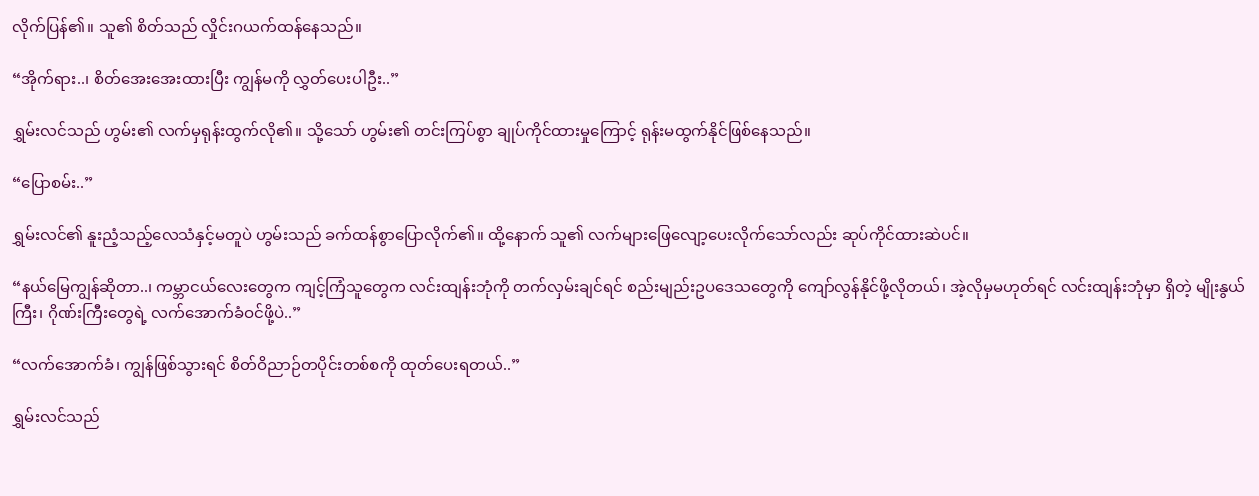လိုက်ပြန်၏။ သူ၏ စိတ်သည် လှိုင်းဂယက်ထန်နေသည်။

“အိုက်ရား..၊ စိတ်အေးအေးထားပြီး ကျွန်မကို လွှတ်ပေးပါဦး..”

ရွှမ်းလင်သည် ဟွမ်း၏ လက်မှရုန်းထွက်လို၏။ သို့သော် ဟွမ်း၏ တင်းကြပ်စွာ ချုပ်ကိုင်ထားမှုကြောင့် ရုန်းမထွက်နိုင်ဖြစ်နေသည်။

“ပြောစမ်း..”

ရွှမ်းလင်၏ နူးညံ့သည့်လေသံနှင့်မတူပဲ ဟွမ်းသည် ခက်ထန်စွာပြောလိုက်၏။ ထို့နောက် သူ၏ လက်များဖြေလျော့ပေးလိုက်သော်လည်း ဆုပ်ကိုင်ထားဆဲပင်။

“နယ်မြေကျွန်ဆိုတာ..၊ ကမ္ဘာငယ်လေးတွေက ကျင့်ကြံသူတွေက လင်းထျန်းဘုံကို တက်လှမ်းချင်ရင် စည်းမျည်းဥပဒေသတွေကို ကျော်လွန်နိုင်ဖို့လိုတယ်၊ အဲ့လိုမှမဟုတ်ရင် လင်းထျန်းဘုံမှာ ရှိတဲ့ မျိုးနွယ်ကြီး၊ ဂိုဏ်းကြီးတွေရဲ့ လက်အောက်ခံဝင်ဖို့ပဲ..”

“လက်အောက်ခံ၊ ကျွန်ဖြစ်သွားရင် စိတ်ဝိညာဉ်တပိုင်းတစ်စကို ထုတ်ပေးရတယ်..”

ရွှမ်းလင်သည်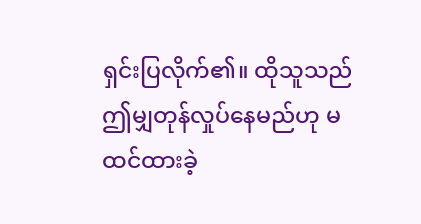ရှင်းပြလိုက်၏။ ထိုသူသည် ဤမျှတုန်လှုပ်နေမည်ဟု မထင်ထားခဲ့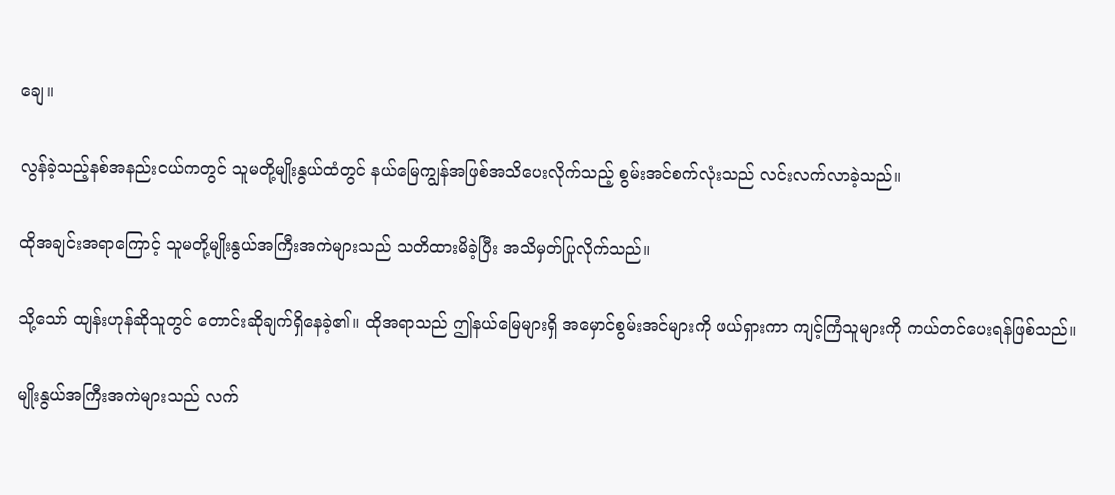ချေ။

လွန်ခဲ့သည့်နစ်အနည်းငယ်ကတွင် သူမတို့မျိုးနွယ်ထံတွင် နယ်မြေကျွန်အဖြစ်အသိပေးလိုက်သည့် စွမ်းအင်စက်လုံးသည် လင်းလက်လာခဲ့သည်။

ထိုအချင်းအရာကြောင့် သူမတို့မျိုးနွယ်အကြီးအကဲများသည် သတိထားမိခဲ့ပြီး အသိမှတ်ပြုလိုက်သည်။

သို့သော် ထျန်းဟုန်ဆိုသူတွင် တောင်းဆိုချက်ရှိနေခဲ့၏။ ထိုအရာသည် ဤနယ်မြေများရှိ အမှောင်စွမ်းအင်များကို ဖယ်ရှားကာ ကျင့်ကြံသူများကို ကယ်တင်ပေးရန်ဖြစ်သည်။

မျိုးနွယ်အကြီးအကဲများသည် လက်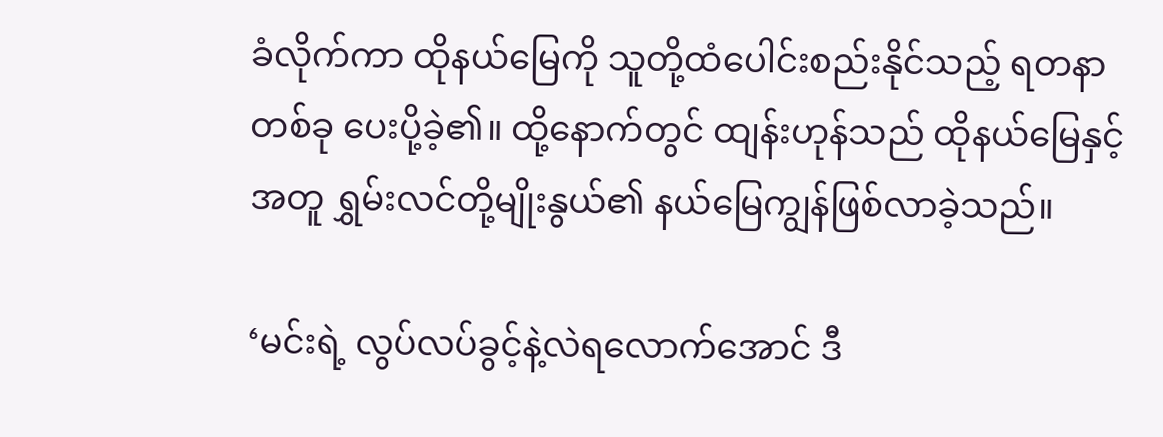ခံလိုက်ကာ ထိုနယ်မြေကို သူတို့ထံပေါင်းစည်းနိုင်သည့် ရတနာတစ်ခု ပေးပို့ခဲ့၏။ ထို့နောက်တွင် ထျန်းဟုန်သည် ထိုနယ်မြေနှင့်အတူ ရွှမ်းလင်တို့မျိုးနွယ်၏ နယ်မြေကျွန်ဖြစ်လာခဲ့သည်။

‘မင်းရဲ့ လွပ်လပ်ခွင့်နဲ့လဲရလောက်အောင် ဒီ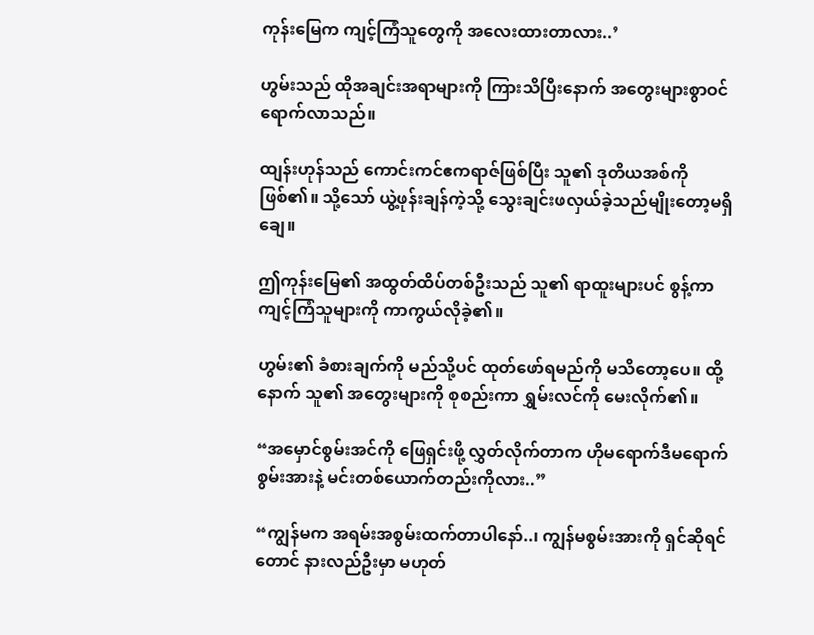ကုန်းမြေက ကျင့်ကြံသူတွေကို အလေးထားတာလား..’

ဟွမ်းသည် ထိုအချင်းအရာများကို ကြားသိပြီးနောက် အတွေးများစွာဝင်ရောက်လာသည်။

ထျန်းဟုန်သည် ကောင်းကင်ဧကရာဇ်ဖြစ်ပြီး သူ၏ ဒုတိယအစ်ကိုဖြစ်၏။ သို့သော် ယွဲ့ဖုန်းချန်ကဲ့သို့ သွေးချင်းဖလှယ်ခဲ့သည်မျိုးတော့မရှိချေ။

ဤကုန်းမြေ၏ အထွတ်ထိပ်တစ်ဦးသည် သူ၏ ရာထူးများပင် စွန့်ကာ ကျင့်ကြံသူများကို ကာကွယ်လိုခဲ့၏။

ဟွမ်း၏ ခံစားချက်ကို မည်သို့ပင် ထုတ်ဖော်ရမည်ကို မသိတော့ပေ။ ထို့နောက် သူ၏ အတွေးများကို စုစည်းကာ ရွှမ်းလင်ကို မေးလိုက်၏။

“အမှောင်စွမ်းအင်ကို ဖြေရှင်းဖို့ လွှတ်လိုက်တာက ဟိုမရောက်ဒီမရောက်စွမ်းအားနဲ့ မင်းတစ်ယောက်တည်းကိုလား..”

“ကျွန်မက အရမ်းအစွမ်းထက်တာပါနော်..၊ ကျွန်မစွမ်းအားကို ရှင်ဆိုရင်တောင် နားလည်ဦးမှာ မဟုတ်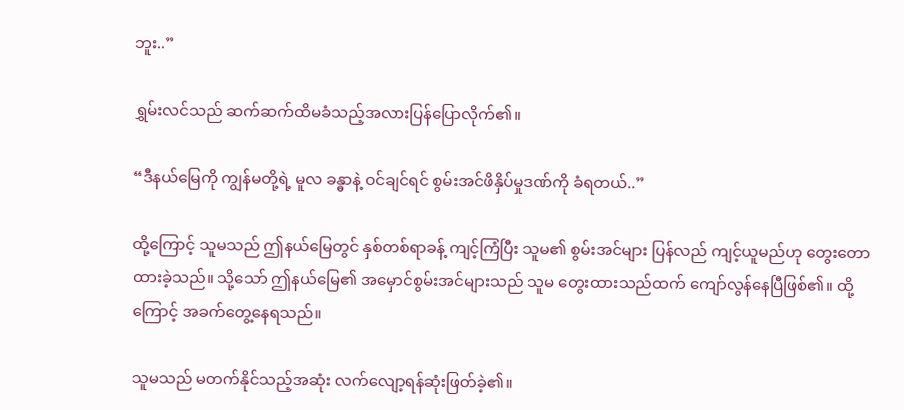ဘူး..”

ရွှမ်းလင်သည် ဆက်ဆက်ထိမခံသည့်အလားပြန်ပြောလိုက်၏။

“ဒီနယ်မြေကို ကျွန်မတို့ရဲ့ မူလ ခန္ဓာနဲ့ ဝင်ချင်ရင် စွမ်းအင်ဖိနှိပ်မှုဒဏ်ကို ခံရတယ်..”

ထို့ကြောင့် သူမသည် ဤနယ်မြေတွင် နှစ်တစ်ရာခန့် ကျင့်ကြံပြီး သူမ၏ စွမ်းအင်များ ပြန်လည် ကျင့်ယူမည်ဟု တွေးတောထားခဲ့သည်။ သို့သော် ဤနယ်မြေ၏ အမှောင်စွမ်းအင်များသည် သူမ တွေးထားသည်ထက် ကျော်လွန်နေပြီဖြစ်၏။ ထို့ကြောင့် အခက်တွေ့နေရသည်။

သူမသည် မတက်နိုင်သည့်အဆုံး လက်လျော့ရန်ဆုံးဖြတ်ခဲ့၏။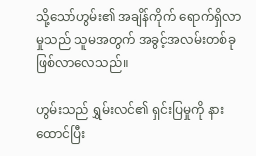သို့သော်ဟွမ်း၏ အချိန်ကိုက် ရောက်ရှိလာမှုသည် သူမအတွက် အခွင့်အလမ်းတစ်ခု ဖြစ်လာလေသည်။

ဟွမ်းသည် ရွှမ်းလင်၏ ရှင်းပြမှုကို နားထောင်ပြီး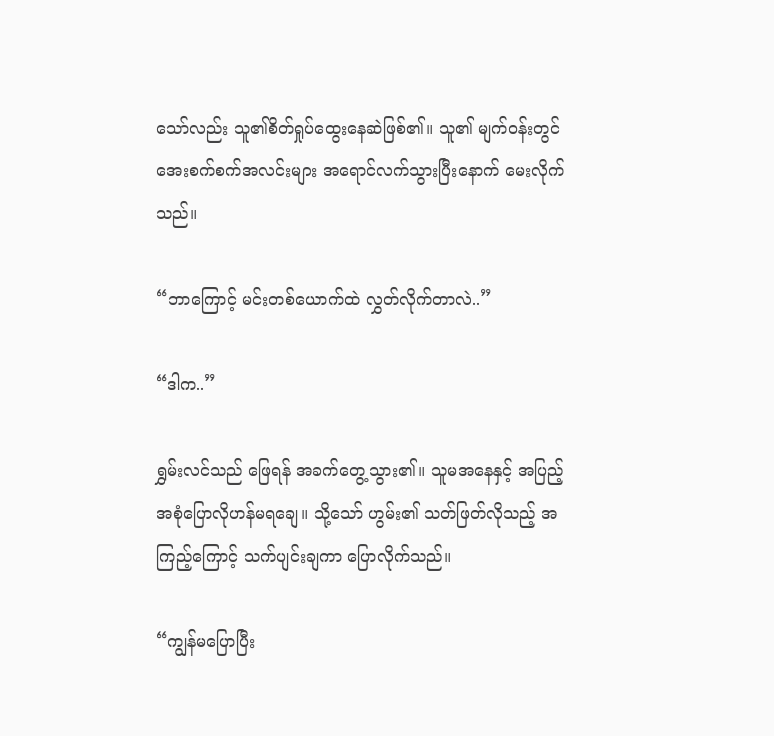သော်လည်း သူ၏စိတ်ရှုပ်ထွေးနေဆဲဖြစ်၏။ သူ၏ မျက်ဝန်းတွင် အေးစက်စက်အလင်းများ အရောင်လက်သွားပြီးနောက် မေးလိုက်သည်။

“ဘာကြောင့် မင်းတစ်ယောက်ထဲ လွှတ်လိုက်တာလဲ..”

“ဒါက..”

ရွှမ်းလင်သည် ဖြေရန် အခက်တွေ့သွား၏။ သူမအနေနှင့် အပြည့်အစုံပြောလိုဟန်မရချေ။ သို့သော် ဟွမ်း၏ သတ်ဖြတ်လိုသည့် အကြည့်ကြောင့် သက်ပျင်းချကာ ပြောလိုက်သည်။

“ကျွန်မပြောပြီး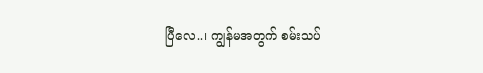ပြီလေ..၊ ကျွန်မအတွက် စမ်းသပ်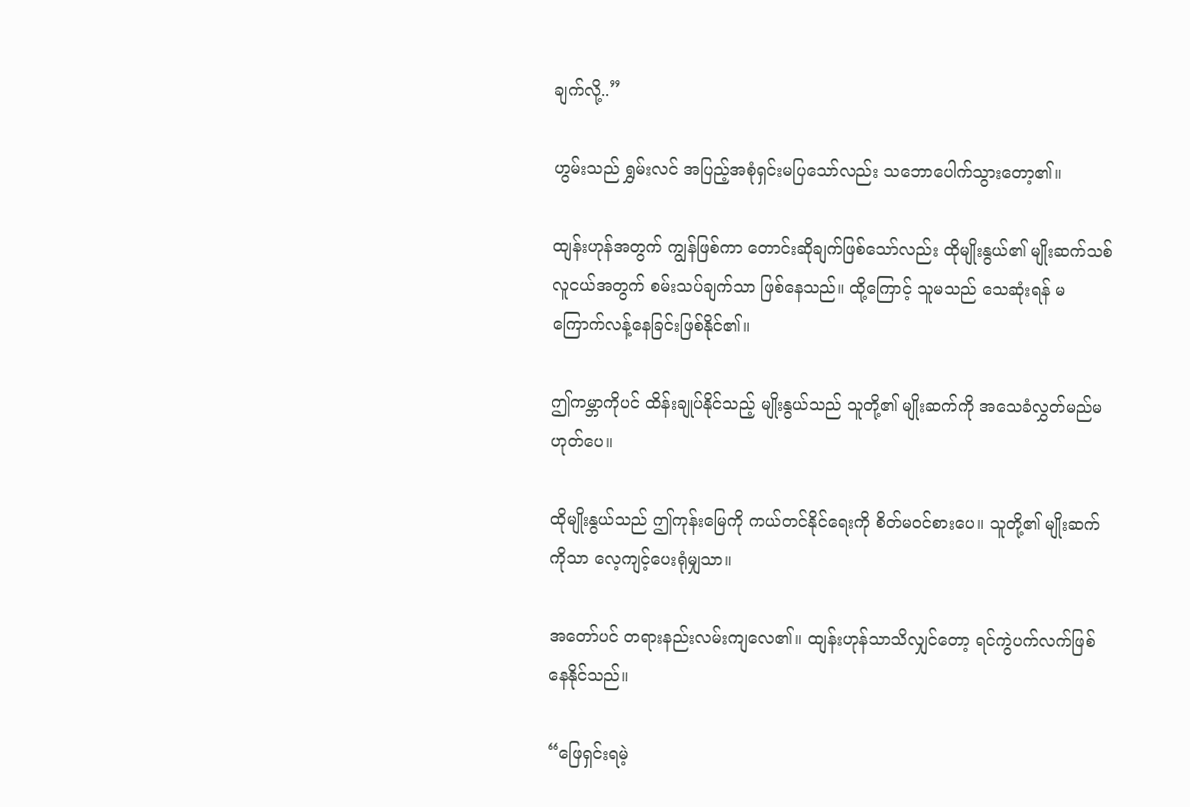ချက်လို့..”

ဟွမ်းသည် ရွှမ်းလင် အပြည့်အစုံရှင်းမပြသော်လည်း သဘောပေါက်သွားတော့၏။

ထျန်းဟုန်အတွက် ကျွန်ဖြစ်ကာ တောင်းဆိုချက်ဖြစ်သော်လည်း ထိုမျိုးနွယ်၏ မျိုးဆက်သစ်လူငယ်အတွက် စမ်းသပ်ချက်သာ ဖြစ်နေသည်။ ထို့ကြောင့် သူမသည် သေဆုံးရန် မကြောက်လန့်နေခြင်းဖြစ်နိုင်၏။

ဤကမ္ဘာကိုပင် ထိန်းချုပ်နိုင်သည့် မျိုးနွယ်သည် သူတို့၏ မျိုးဆက်ကို အသေခံလွှတ်မည်မဟုတ်ပေ။

ထိုမျိုးနွယ်သည် ဤကုန်းမြေကို ကယ်တင်နိုင်ရေးကို စိတ်မဝင်စားပေ။ သူတို့၏ မျိုးဆက်ကိုသာ လေ့ကျင့်ပေးရုံမျှသာ။

အတော်ပင် တရားနည်းလမ်းကျလေ၏။ ထျန်းဟုန်သာသိလျှင်တော့ ရင်ကွဲပက်လက်ဖြစ်နေနိုင်သည်။

“ဖြေရှင်းရမဲ့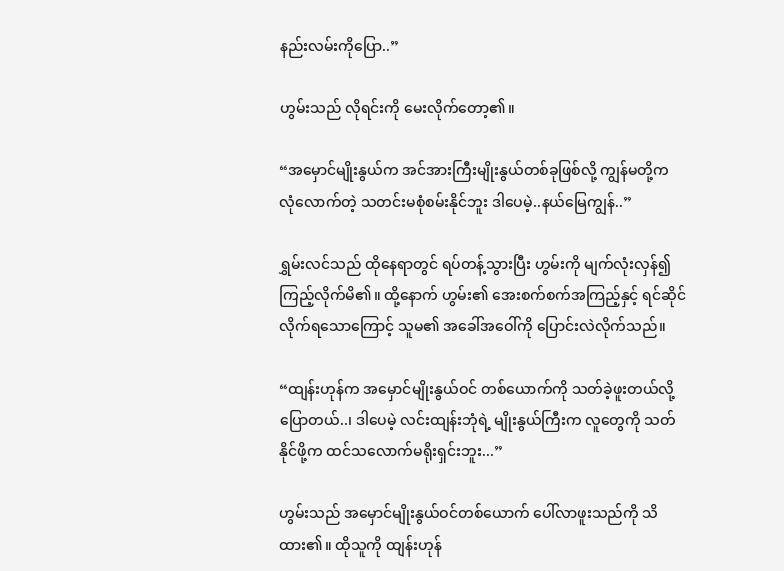နည်းလမ်းကိုပြော..”

ဟွမ်းသည် လိုရင်းကို မေးလိုက်တော့၏။

“အမှောင်မျိုးနွယ်က အင်အားကြီးမျိုးနွယ်တစ်ခုဖြစ်လို့ ကျွန်မတို့က လုံလောက်တဲ့ သတင်းမစုံစမ်းနိုင်ဘူး ဒါပေမဲ့..နယ်မြေကျွန်..”

ရွှမ်းလင်သည် ထိုနေရာတွင် ရပ်တန့်သွားပြီး ဟွမ်းကို မျက်လုံးလှန်၍ ကြည့်လိုက်မိ၏။ ထို့နောက် ဟွမ်း၏ အေးစက်စက်အကြည့်နှင့် ရင်ဆိုင်လိုက်ရသောကြောင့် သူမ၏ အခေါ်အဝေါ်ကို ပြောင်းလဲလိုက်သည်။

“ထျန်းဟုန်က အမှောင်မျိုးနွယ်ဝင် တစ်ယောက်ကို သတ်ခဲ့ဖူးတယ်လို့ ပြောတယ်..၊ ဒါပေမဲ့ လင်းထျန်းဘုံရဲ့ မျိုးနွယ်ကြီးက လူတွေကို သတ်နိုင်ဖို့က ထင်သလောက်မရိုးရှင်းဘူး...”

ဟွမ်းသည် အမှောင်မျိုးနွယ်ဝင်တစ်ယောက် ပေါ်လာဖူးသည်ကို သိထား၏။ ထိုသူကို ထျန်းဟုန်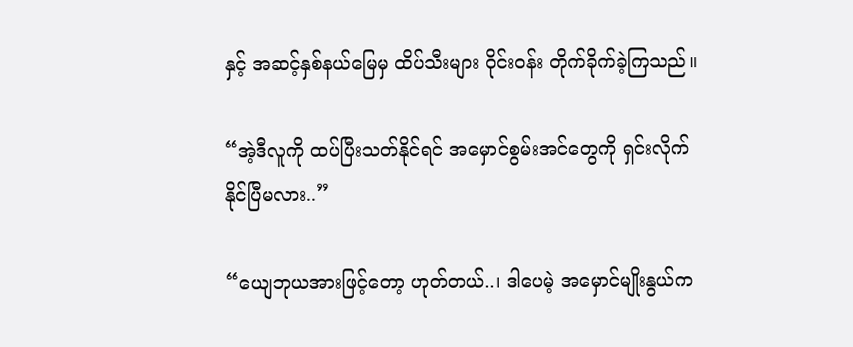နှင့် အဆင့်နှစ်နယ်မြေမှ ထိပ်သီးများ ဝိုင်းဝန်း တိုက်ခိုက်ခဲ့ကြသည်။

“အဲ့ဒီလူကို ထပ်ပြီးသတ်နိုင်ရင် အမှောင်စွမ်းအင်တွေကို ရှင်းလိုက်နိုင်ပြီမလား..”

“ယျေဘုယအားဖြင့်တော့ ဟုတ်တယ်..၊ ဒါပေမဲ့ အမှောင်မျိုးနွယ်က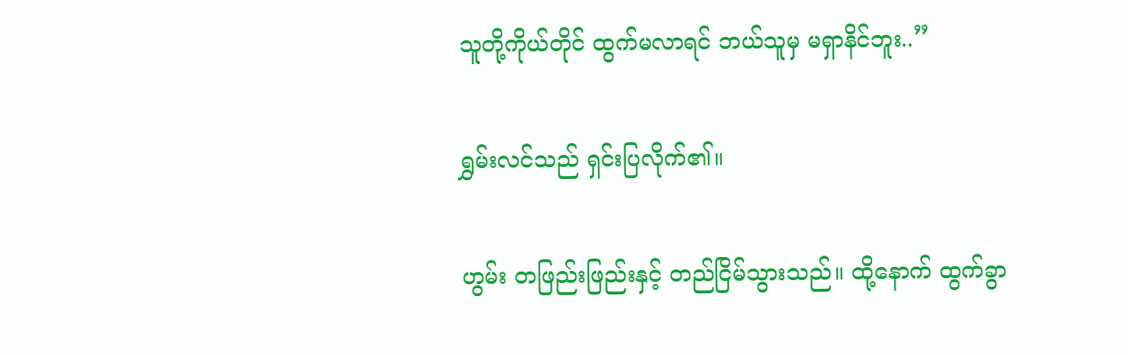သူတို့ကိုယ်တိုင် ထွက်မလာရင် ဘယ်သူမှ မရှာနိင်ဘူး..”

ရွှမ်းလင်သည် ရှင်းပြလိုက်၏။

ဟွမ်း တဖြည်းဖြည်းနှင့် တည်ငြိမ်သွားသည်။ ထို့နောက် ထွက်ခွာ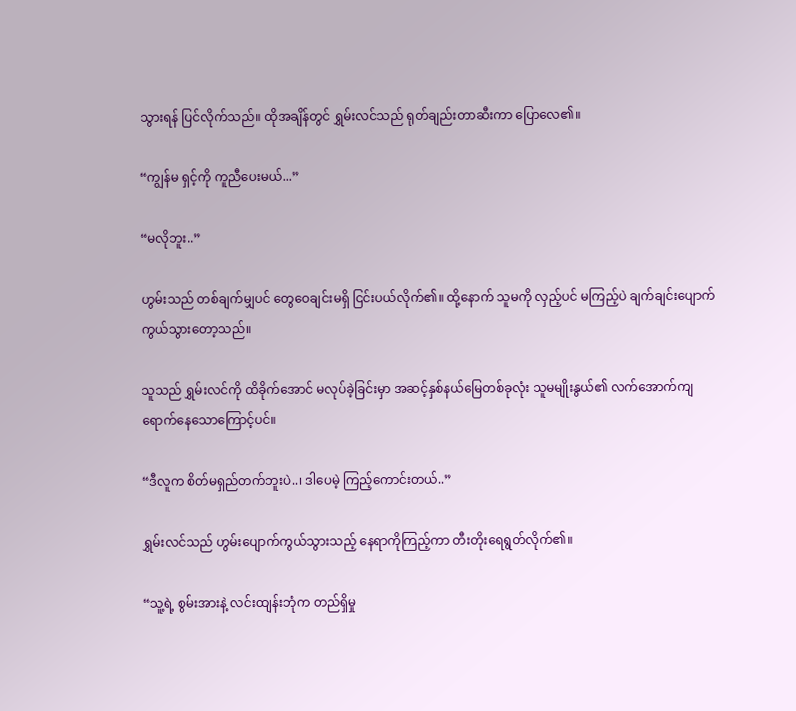သွားရန် ပြင်လိုက်သည်။ ထိုအချိန်တွင် ရွှမ်းလင်သည် ရုတ်ချည်းတာဆီးကာ ပြောလေ၏။

“ကျွန်မ ရှင့်ကို ကူညီပေးမယ်...”

“မလိုဘူး..”

ဟွမ်းသည် တစ်ချက်မျှပင် တွေဝေချင်းမရှိ ငြင်းပယ်လိုက်၏။ ထို့နောက် သူမကို လှည့်ပင် မကြည့်ပဲ ချက်ချင်းပျောက်ကွယ်သွားတော့သည်။

သူသည် ရွှမ်းလင်ကို ထိခိုက်အောင် မလုပ်ခဲ့ခြင်းမှာ အဆင့်နှစ်နယ်မြေတစ်ခုလုံး သူမမျိုးနွယ်၏ လက်အောက်ကျရောက်နေသောကြောင့်ပင်။

“ဒီလူက စိတ်မရှည်တက်ဘူးပဲ..၊ ဒါပေမဲ့ ကြည့်ကောင်းတယ်..”

ရွှမ်းလင်သည် ဟွမ်းပျောက်ကွယ်သွားသည့် နေရာကိုကြည့်ကာ တီးတိုးရေရွတ်လိုက်၏။

“သူ့ရဲ့ စွမ်းအားနဲ့ လင်းထျန်းဘုံက တည်ရှိမှု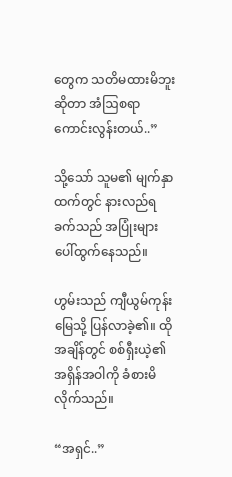တွေက သတိမထားမိဘူးဆိုတာ အံဩစရာကောင်းလွန်းတယ်..”

သို့သော် သူမ၏ မျက်နှာထက်တွင် နားလည်ရခက်သည် အပြုံးများ ပေါ်ထွက်နေသည်။

ဟွမ်းသည် ကျီယွမ်ကုန်းမြေသို့ ပြန်လာခဲ့၏။ ထိုအချိန်တွင် စစ်ရှီးယဲ့၏ အရှိန်အဝါကို ခံစားမိလိုက်သည်။

“အရှင်..”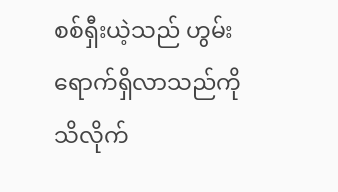စစ်ရှီးယဲ့သည် ဟွမ်းရောက်ရှိလာသည်ကို သိလိုက်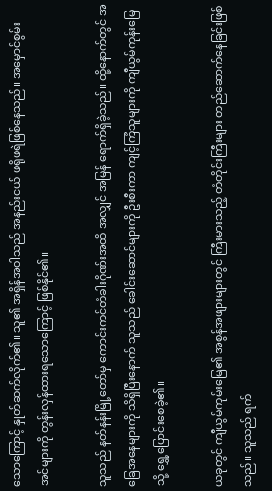သောကြောင့် နှုတ်ဆက်လိုက်၏။ သူ၏ အရှိန်အဝါသည် အနည်းငယ် ဖရိုဖရဲဖြစ်နေသည်။ အမှောင်စွမ်းအင်များကို တွန်းလှန်ထားရသောကြောင့် ဖြစ်နိုင်၏။

သူသည် နတ်နန်းမြို့တော်မှ ကောင်းကင်တံခါးဂိုဏ်းအထိ အလျှင် အမြန် ရောက်ရှိခဲ့သည်။ ထို့နောက်တွင် အခြေအနေများကို သိရှိပြီးနောက် သူသည် ခေါင်းဆောင်များကို ဦးစီးကာ ကျင့်ကြံသူများကို ကျီယွမ်ကုန်းမြေသို့ ရွှေ့ပြောင်းစေခဲ့၏။

ယခုတွင် ကျီယွမ်ကုမ်းမြေ၏ အစွန်အဖျားများတွင် ကြီးမားသည့် တံတိုင်းကြီးများ တည်ဆောက်နေခြင်းဖြစ်သည်။ သူသည် ရက်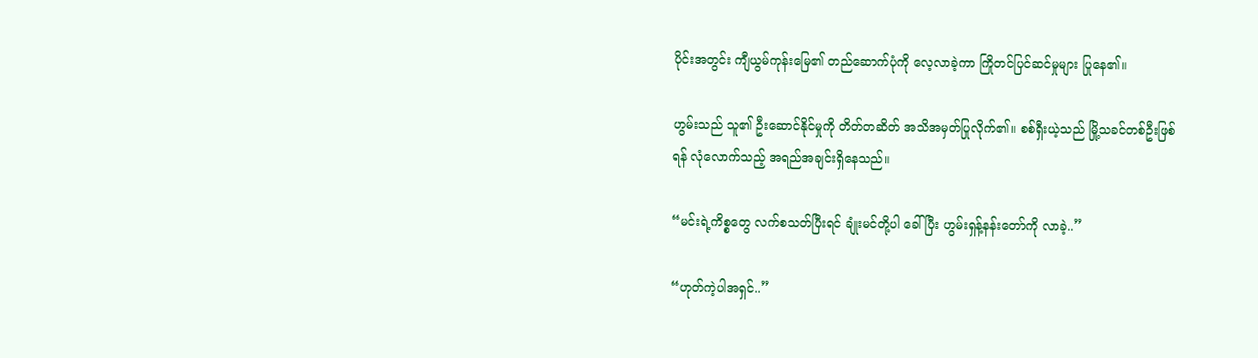ပိုင်းအတွင်း ကျီယွမ်ကုန်းမြေ၏ တည်ဆောက်ပုံကို လေ့လာခဲ့ကာ ကြိုတင်ပြင်ဆင်မှုများ ပြုနေ၏။

ဟွမ်းသည် သူ၏ ဦးဆောင်နိုင်မှုကို တိတ်တဆိတ် အသိအမှတ်ပြုလိုက်၏။ စစ်ရှီးယဲ့သည် မြို့သခင်တစ်ဦးဖြစ်ရန် လုံလောက်သည့် အရည်အချင်းရှိနေသည်။

“မင်းရဲ့ကိစ္စတွေ လက်စသတ်ပြီးရင် ချုံးမင်တို့ပါ ခေါ်ပြီး ဟွမ်းရှန့်နန်းတော်ကို လာခဲ့..”

“ဟုတ်ကဲ့ပါအရှင်..”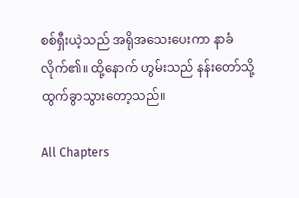စစ်ရှီးယဲ့သည် အရိုအသေးပေးကာ နာခံလိုက်၏။ ထို့နောက် ဟွမ်းသည် နန်းတော်သို့ ထွက်ခွာသွားတော့သည်။

All Chapters